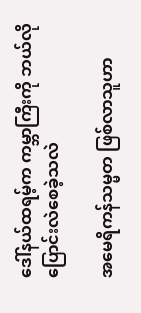ဒေါ်နယ်ထရမ့်က ကမ္ဘာကြီးကို ဘယ်လို ပြောင်းလဲစေခဲ့သလဲ

အမေရိကန်သမ္မတ ဖြစ်လာသူဟာ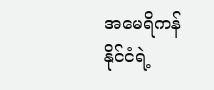အမေရိကန်နိုင်ငံရဲ့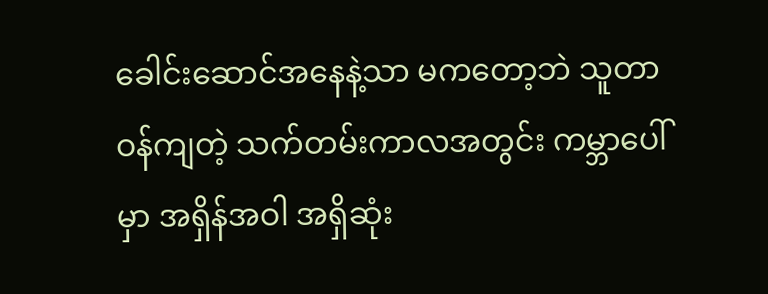ခေါင်းဆောင်အနေနဲ့သာ မကတော့ဘဲ သူတာဝန်ကျတဲ့ သက်တမ်းကာလအတွင်း ကမ္ဘာပေါ်မှာ အရှိန်အဝါ အရှိဆုံး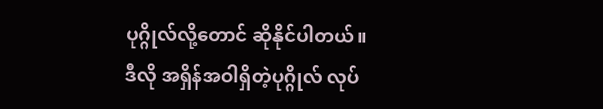ပုဂ္ဂိုလ်လို့တောင် ဆိုနိုင်ပါတယ်။
ဒီလို အရှိန်အဝါရှိတဲ့ပုဂ္ဂိုလ် လုပ်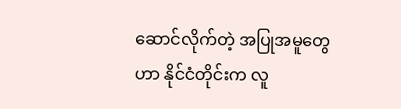ဆောင်လိုက်တဲ့ အပြုအမူတွေဟာ နိုင်ငံတိုင်းက လူ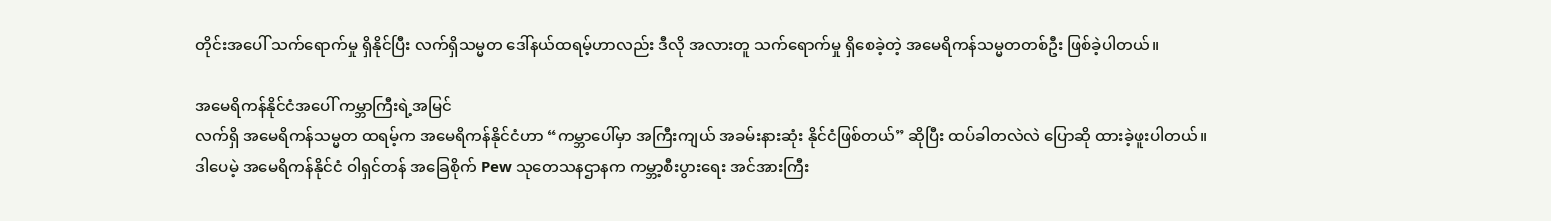တိုင်းအပေါ် သက်ရောက်မှု ရှိနိုင်ပြီး လက်ရှိသမ္မတ ဒေါ်နယ်ထရမ့်ဟာလည်း ဒီလို အလားတူ သက်ရောက်မှု ရှိစေခဲ့တဲ့ အမေရိကန်သမ္မတတစ်ဦး ဖြစ်ခဲ့ပါတယ်။

အမေရိကန်နိုင်ငံအပေါ် ကမ္ဘာကြီးရဲ့အမြင်
လက်ရှိ အမေရိကန်သမ္မတ ထရမ့်က အမေရိကန်နိုင်ငံဟာ “ကမ္ဘာပေါ်မှာ အကြီးကျယ် အခမ်းနားဆုံး နိုင်ငံဖြစ်တယ်” ဆိုပြီး ထပ်ခါတလဲလဲ ပြောဆို ထားခဲ့ဖူးပါတယ်။
ဒါပေမဲ့ အမေရိကန်နိုင်ငံ ဝါရှင်တန် အခြေစိုက် Pew သုတေသနဌာနက ကမ္ဘာ့စီးပွားရေး အင်အားကြီး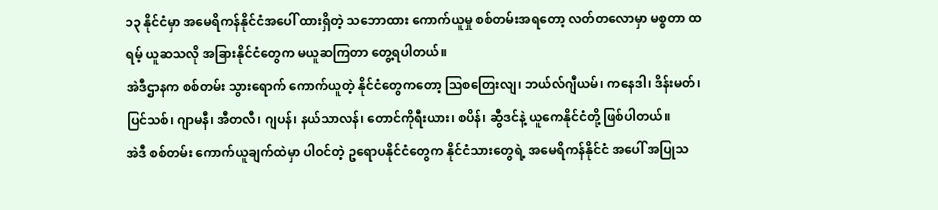၁၃ နိုင်ငံမှာ အမေရိကန်နိုင်ငံအပေါ် ထားရှိတဲ့ သဘောထား ကောက်ယူမှု စစ်တမ်းအရတော့ လတ်တလောမှာ မစ္စတာ ထရမ့် ယူဆသလို အခြားနိုင်ငံတွေက မယူဆကြတာ တွေ့ရပါတယ်။
အဲဒီဌာနက စစ်တမ်း သွားရောက် ကောက်ယူတဲ့ နိုင်ငံတွေကတော့ သြစတြေးလျ၊ ဘယ်လ်ဂျီယမ်၊ ကနေဒါ၊ ဒိန်းမတ်၊ ပြင်သစ်၊ ဂျာမနီ၊ အီတလီ၊ ဂျပန်၊ နယ်သာလန်၊ တောင်ကိုရီးယား၊ စပိန်၊ ဆွီဒင်နဲ့ ယူကေနိုင်ငံတို့ ဖြစ်ပါတယ်။
အဲဒီ စစ်တမ်း ကောက်ယူချက်ထဲမှာ ပါဝင်တဲ့ ဥရောပနိုင်ငံတွေက နိုင်ငံသားတွေရဲ့ အမေရိကန်နိုင်ငံ အပေါ် အပြုသ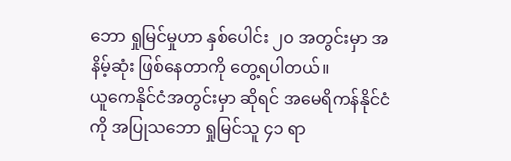ဘော ရှုမြင်မှုဟာ နှစ်ပေါင်း ၂၀ အတွင်းမှာ အနိမ့်ဆုံး ဖြစ်နေတာကို တွေ့ရပါတယ်။
ယူကေနိုင်ငံအတွင်းမှာ ဆိုရင် အမေရိကန်နိုင်ငံကို အပြုသဘော ရှုမြင်သူ ၄၁ ရာ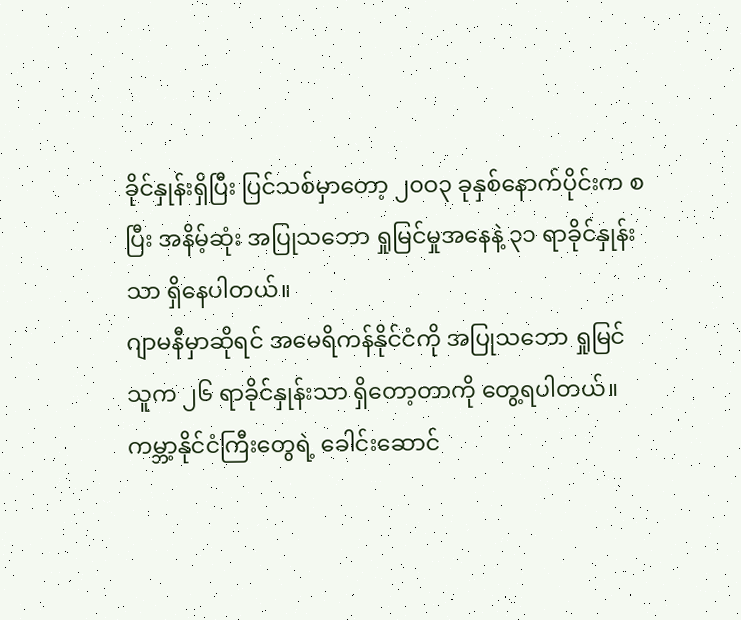ခိုင်နှုန်းရှိပြီး ပြင်သစ်မှာတော့ ၂၀ဝ၃ ခုနှစ်နောက်ပိုင်းက စပြီး အနိမ့်ဆုံး အပြုသဘော ရှုမြင်မှုအနေနဲ့ ၃၁ ရာခိုင်နှုန်းသာ ရှိနေပါတယ်။
ဂျာမနီမှာဆိုရင် အမေရိကန်နိုင်ငံကို အပြုသဘော ရှုမြင်သူက ၂၆ ရာခိုင်နှုန်းသာ ရှိတော့တာကို တွေ့ရပါတယ်။
ကမ္ဘာ့နိုင်ငံကြီးတွေရဲ့ ခေါင်းဆောင်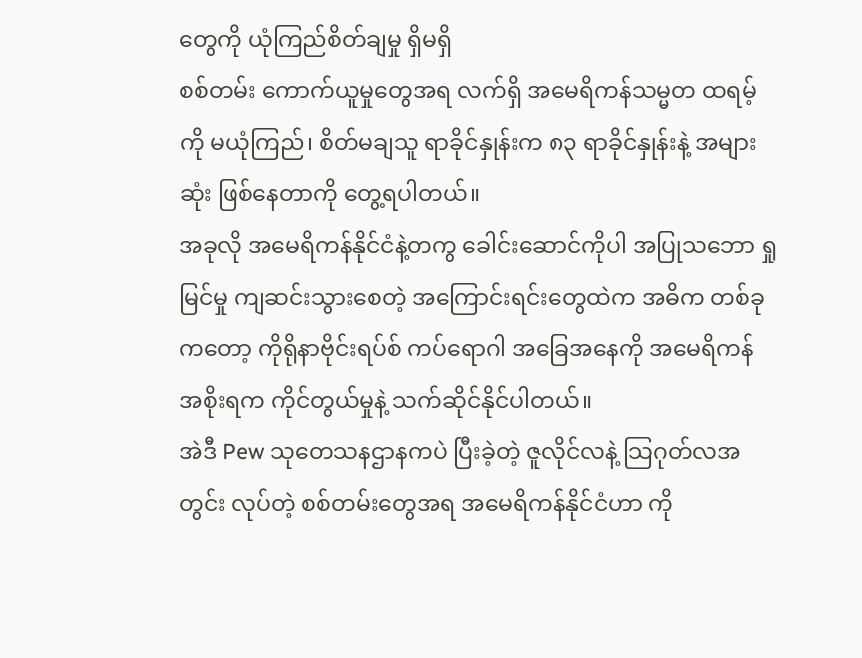တွေကို ယုံကြည်စိတ်ချမှု ရှိမရှိ
စစ်တမ်း ကောက်ယူမှုတွေအရ လက်ရှိ အမေရိကန်သမ္မတ ထရမ့်ကို မယုံကြည်၊ စိတ်မချသူ ရာခိုင်နှုန်းက ၈၃ ရာခိုင်နှုန်းနဲ့ အများဆုံး ဖြစ်နေတာကို တွေ့ရပါတယ်။
အခုလို အမေရိကန်နိုင်ငံနဲ့တကွ ခေါင်းဆောင်ကိုပါ အပြုသဘော ရှုမြင်မှု ကျဆင်းသွားစေတဲ့ အကြောင်းရင်းတွေထဲက အဓိက တစ်ခုကတော့ ကိုရိုနာဗိုင်းရပ်စ် ကပ်ရောဂါ အခြေအနေကို အမေရိကန် အစိုးရက ကိုင်တွယ်မှုနဲ့ သက်ဆိုင်နိုင်ပါတယ်။
အဲဒီ Pew သုတေသနဌာနကပဲ ပြီးခဲ့တဲ့ ဇူလိုင်လနဲ့ သြဂုတ်လအတွင်း လုပ်တဲ့ စစ်တမ်းတွေအရ အမေရိကန်နိုင်ငံဟာ ကို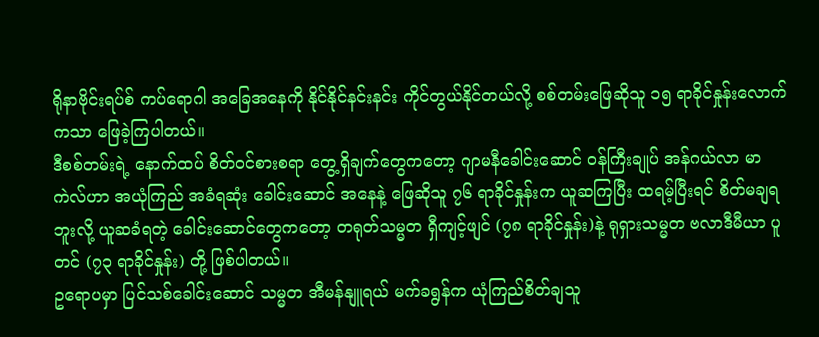ရိုနာဗိုင်းရပ်စ် ကပ်ရောဂါ အခြေအနေကို နိုင်နိုင်နင်းနင်း ကိုင်တွယ်နိုင်တယ်လို့ စစ်တမ်းဖြေဆိုသူ ၁၅ ရာခိုင်နှုန်းလောက်ကသာ ဖြေခဲ့ကြပါတယ်။
ဒီစစ်တမ်းရဲ့ နောက်ထပ် စိတ်ဝင်စားစရာ တွေ့ရှိချက်တွေကတော့ ဂျာမနီခေါင်းဆောင် ဝန်ကြီးချုပ် အန်ဂယ်လာ မာကဲလ်ဟာ အယုံကြည် အခံရဆုံး ခေါင်းဆောင် အနေနဲ့ ဖြေဆိုသူ ၇၆ ရာခိုင်နှုန်းက ယူဆကြပြီး ထရမ့်ပြီးရင် စိတ်မချရဘူးလို့ ယူဆခံရတဲ့ ခေါင်းဆောင်တွေကတော့ တရုတ်သမ္မတ ရှီကျင့်ဖျင် (၇၈ ရာခိုင်နှုန်း)နဲ့ ရုရှားသမ္မတ ဗလာဒီမီယာ ပူတင် (၇၃ ရာခိုင်နှုန်း) တို့ ဖြစ်ပါတယ်။
ဥရောပမှာ ပြင်သစ်ခေါင်းဆောင် သမ္မတ အီမန်နျူရယ် မက်ခရွန်က ယုံကြည်စိတ်ချသူ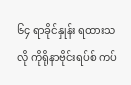၆၄ ရာခိုင်နှုန်း ရထားသလို ကိုရိုနာဗိုင်းရပ်စ် ကပ်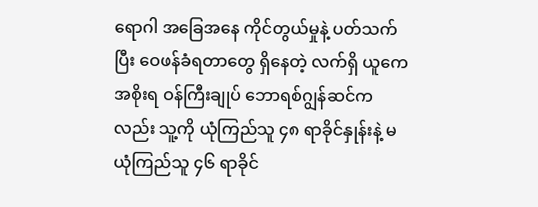ရောဂါ အခြေအနေ ကိုင်တွယ်မှုနဲ့ ပတ်သက်ပြီး ဝေဖန်ခံရတာတွေ ရှိနေတဲ့ လက်ရှိ ယူကေအစိုးရ ဝန်ကြီးချုပ် ဘောရစ်ဂျွန်ဆင်ကလည်း သူ့ကို ယုံကြည်သူ ၄၈ ရာခိုင်နှုန်းနဲ့ မယုံကြည်သူ ၄၆ ရာခိုင်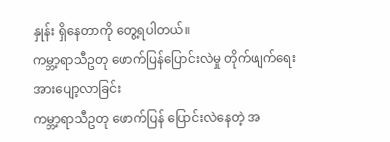နှုန်း ရှိနေတာကို တွေ့ရပါတယ်။
ကမ္ဘာ့ရာသီဥတု ဖောက်ပြန်ပြောင်းလဲမှု တိုက်ဖျက်ရေး အားပျော့လာခြင်း
ကမ္ဘာ့ရာသီဥတု ဖောက်ပြန် ပြောင်းလဲနေတဲ့ အ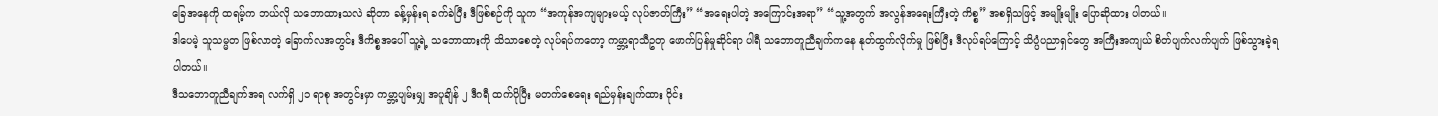ခြေအနေကို ထရမ့်က ဘယ်လို သဘောထားသလဲ ဆိုတာ ခန့်မှန်းရ ခက်ခဲပြီး ဒီဖြစ်စဉ်ကို သူက “အကုန်အကျများမယ့် လုပ်ဇာတ်ကြီး” “အရေးပါတဲ့ အကြောင်းအရာ” “သူ့အတွက် အလွန်အရေးကြီးတဲ့ ကိစ္စ” အစရှိသဖြင့် အမျိုးမျိုး ပြောဆိုထား ပါတယ်။
ဒါပေမဲ့ သူသမ္မတ ဖြစ်လာတဲ့ ခြောက်လအတွင်း ဒီကိစ္စအပေါ် သူ့ရဲ့ သဘောထားကို သိသာစေတဲ့ လုပ်ရပ်ကတော့ ကမ္ဘာ့ရာသီဥတု ဖောက်ပြန်မှုဆိုင်ရာ ပါရီ သဘောတူညီချက်ကနေ နုတ်ထွက်လိုက်မှု ဖြစ်ပြီး ဒီလုပ်ရပ်ကြောင့် သိပ္ပံပညာရှင်တွေ အကြီးအကျယ် စိတ်ပျက်လက်ပျက် ဖြစ်သွားခဲ့ရ ပါတယ်။
ဒီသဘောတူညီချက်အရ လက်ရှိ ၂၁ ရာစု အတွင်းမှာ ကမ္ဘာ့ပျမ်းမျှ အပူချိန် ၂ ဒီဂရီ ထက်ပိုပြီး မတက်စေရေး ရည်မှန်းချက်ထား ဝိုင်း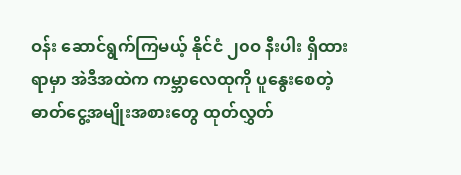ဝန်း ဆောင်ရွက်ကြမယ့် နိုင်ငံ ၂၀ဝ နီးပါး ရှိထားရာမှာ အဲဒီအထဲက ကမ္ဘာလေထုကို ပူနွေးစေတဲ့ ဓာတ်ငွေ့အမျိုးအစားတွေ ထုတ်လွှတ်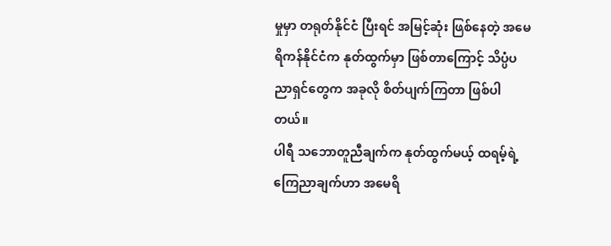မှုမှာ တရုတ်နိုင်ငံ ပြီးရင် အမြင့်ဆုံး ဖြစ်နေတဲ့ အမေရိကန်နိုင်ငံက နုတ်ထွက်မှာ ဖြစ်တာကြောင့် သိပ္ပံပညာရှင်တွေက အခုလို စိတ်ပျက်ကြတာ ဖြစ်ပါတယ်။
ပါရီ သဘောတူညီချက်က နုတ်ထွက်မယ့် ထရမ့်ရဲ့ ကြေညာချက်ဟာ အမေရိ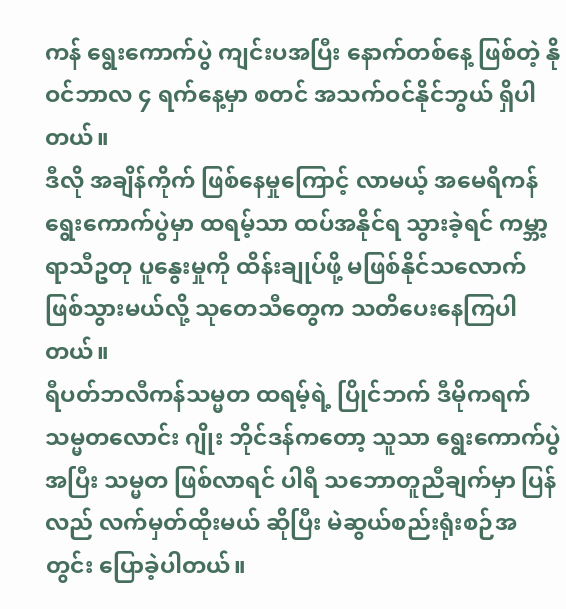ကန် ရွေးကောက်ပွဲ ကျင်းပအပြီး နောက်တစ်နေ့ ဖြစ်တဲ့ နိုဝင်ဘာလ ၄ ရက်နေ့မှာ စတင် အသက်ဝင်နိုင်ဘွယ် ရှိပါတယ်။
ဒီလို အချိန်ကိုက် ဖြစ်နေမှုကြောင့် လာမယ့် အမေရိကန် ရွေးကောက်ပွဲမှာ ထရမ့်သာ ထပ်အနိုင်ရ သွားခဲ့ရင် ကမ္ဘာ့ရာသီဥတု ပူနွေးမှုကို ထိန်းချုပ်ဖို့ မဖြစ်နိုင်သလောက် ဖြစ်သွားမယ်လို့ သုတေသီတွေက သတိပေးနေကြပါတယ်။
ရီပတ်ဘလီကန်သမ္မတ ထရမ့်ရဲ့ ပြိုင်ဘက် ဒီမိုကရက် သမ္မတလောင်း ဂျိုး ဘိုင်ဒန်ကတော့ သူသာ ရွေးကောက်ပွဲအပြီး သမ္မတ ဖြစ်လာရင် ပါရီ သဘောတူညီချက်မှာ ပြန်လည် လက်မှတ်ထိုးမယ် ဆိုပြီး မဲဆွယ်စည်းရုံးစဉ်အတွင်း ပြောခဲ့ပါတယ်။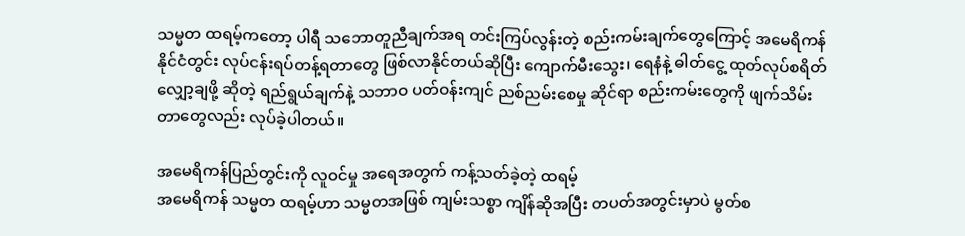သမ္မတ ထရမ့်ကတော့ ပါရီ သဘောတူညီချက်အရ တင်းကြပ်လွန်းတဲ့ စည်းကမ်းချက်တွေကြောင့် အမေရိကန်နိုင်ငံတွင်း လုပ်ငန်းရပ်တန့်ရတာတွေ ဖြစ်လာနိုင်တယ်ဆိုပြီး ကျောက်မီးသွေး၊ ရေနံနဲ့ ဓါတ်ငွေ့ ထုတ်လုပ်စရိတ် လျှော့ချဖို့ ဆိုတဲ့ ရည်ရွယ်ချက်နဲ့ သဘာဝ ပတ်ဝန်းကျင် ညစ်ညမ်းစေမှု ဆိုင်ရာ စည်းကမ်းတွေကို ဖျက်သိမ်းတာတွေလည်း လုပ်ခဲ့ပါတယ်။

အမေရိကန်ပြည်တွင်းကို လူဝင်မှု အရေအတွက် ကန့်သတ်ခဲ့တဲ့ ထရမ့်
အမေရိကန် သမ္မတ ထရမ့်ဟာ သမ္မတအဖြစ် ကျမ်းသစ္စာ ကျိန်ဆိုအပြီး တပတ်အတွင်းမှာပဲ မွတ်စ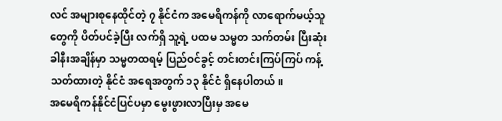လင် အများစုနေထိုင်တဲ့ ၇ နိုင်ငံက အမေရိကန်ကို လာရောက်မယ့်သူတွေကို ပိတ်ပင်ခဲ့ပြီး လက်ရှိ သူ့ရဲ့ ပထမ သမ္မတ သက်တမ်း ပြီးဆုံးခါနီးအချိန်မှာ သမ္မတထရမ့် ပြည်ဝင်ခွင့် တင်းတင်းကြပ်ကြပ် ကန့်သတ်ထားတဲ့ နိုင်ငံ အရေအတွက် ၁၃ နိုင်ငံ ရှိနေပါတယ်။
အမေရိကန်နိုင်ငံပြင်ပမှာ မွေးဖွားလာပြီးမှ အမေ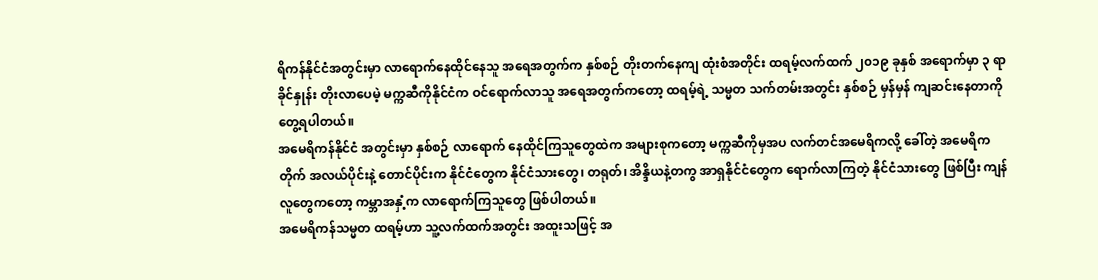ရိကန်နိုင်ငံအတွင်းမှာ လာရောက်နေထိုင်နေသူ အရေအတွက်က နှစ်စဉ် တိုးတက်နေကျ ထုံးစံအတိုင်း ထရမ့်လက်ထက် ၂၀၁၉ ခုနှစ် အရောက်မှာ ၃ ရာခိုင်နှုန်း တိုးလာပေမဲ့ မက္ကဆီကိုနိုင်ငံက ဝင်ရောက်လာသူ အရေအတွက်ကတော့ ထရမ့်ရဲ့ သမ္မတ သက်တမ်းအတွင်း နှစ်စဉ် မှန်မှန် ကျဆင်းနေတာကို တွေ့ရပါတယ်။
အမေရိကန်နိုင်ငံ အတွင်းမှာ နှစ်စဉ် လာရောက် နေထိုင်ကြသူတွေထဲက အများစုကတော့ မက္ကဆီကိုမှအပ လက်တင်အမေရိကလို့ ခေါ်တဲ့ အမေရိကတိုက် အလယ်ပိုင်းနဲ့ တောင်ပိုင်းက နိုင်ငံတွေက နိုင်ငံသားတွေ၊ တရုတ်၊ အိန္ဒိယနဲ့တကွ အာရှနိုင်ငံတွေက ရောက်လာကြတဲ့ နိုင်ငံသားတွေ ဖြစ်ပြီး ကျန်လူတွေကတော့ ကမ္ဘာအနှံ့က လာရောက်ကြသူတွေ ဖြစ်ပါတယ်။
အမေရိကန်သမ္မတ ထရမ့်ဟာ သူ့လက်ထက်အတွင်း အထူးသဖြင့် အ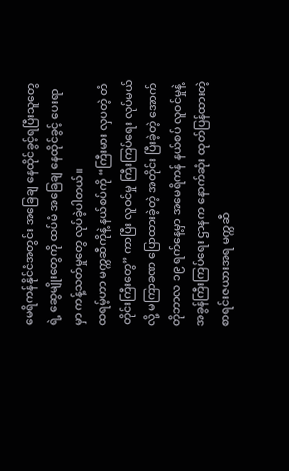မေရိကန်နိုင်ငံအတွင်း အခြေချ နေထိုင်ခွင့်ရပြီးသူတွေရဲ့ ဆွေမျိုးတွေကို ထပ်မံ အခြေချ နေထိုင်ခွင့် ပေးရာမှာ ကန့်သတ်မှုတွေ လုပ်ခဲ့ပါတယ်။
ထရမ့်ဟာ မက္ကဆီကိုနဲ့ နယ်စပ်ကို “ကြီးမား လှပတဲ့ တံတိုင်းကြီးတွေ” ကာပြီး လူဝင်မှု ကြီးကြပ်ရေး လုပ်မယ်လို့ မကြာခဏ ပြောထားခဲ့တဲ့ အတိုင်း ပြီးခဲ့တဲ့ အောက်တိုဘာလ ၁၉ ရက်နေ့မှာ အမေရိကန် နယ်စပ် လူဝင်မှုနဲ့ အခွန်ကြီးကြပ်ရေး ဌာနက နောက်ဆုံး ထုတ်ပြန်ထားတဲ့ စာရင်းဇယားအရ မက္ကဆီ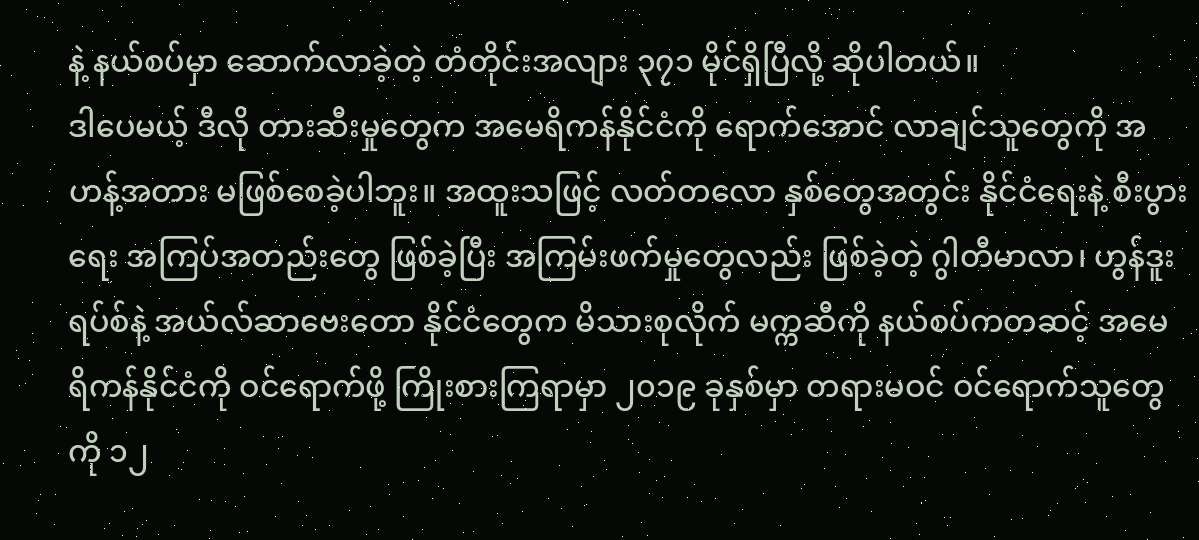နဲ့ နယ်စပ်မှာ ဆောက်လာခဲ့တဲ့ တံတိုင်းအလျား ၃၇၁ မိုင်ရှိပြီလို့ ဆိုပါတယ်။
ဒါပေမယ့် ဒီလို တားဆီးမှုတွေက အမေရိကန်နိုင်ငံကို ရောက်အောင် လာချင်သူတွေကို အဟန့်အတား မဖြစ်စေခဲ့ပါဘူး။ အထူးသဖြင့် လတ်တလော နှစ်တွေအတွင်း နိုင်ငံရေးနဲ့ စီးပွားရေး အကြပ်အတည်းတွေ ဖြစ်ခဲ့ပြီး အကြမ်းဖက်မှုတွေလည်း ဖြစ်ခဲ့တဲ့ ဂွါတီမာလာ၊ ဟွန်ဒူးရပ်စ်နဲ့ အယ်လ်ဆာဗေးတော နိုင်ငံတွေက မိသားစုလိုက် မက္ကဆီကို နယ်စပ်ကတဆင့် အမေရိကန်နိုင်ငံကို ဝင်ရောက်ဖို့ ကြိုးစားကြရာမှာ ၂၀၁၉ ခုနှစ်မှာ တရားမဝင် ဝင်ရောက်သူတွေကို ၁၂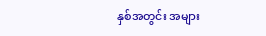နှစ်အတွင်း အများ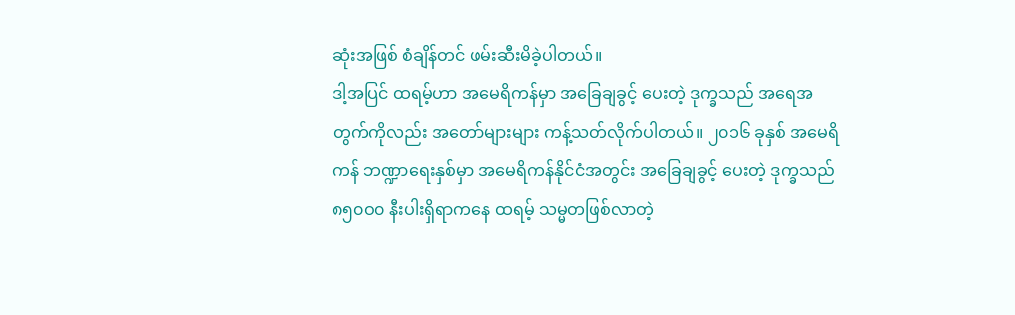ဆုံးအဖြစ် စံချိန်တင် ဖမ်းဆီးမိခဲ့ပါတယ်။
ဒါ့အပြင် ထရမ့်ဟာ အမေရိကန်မှာ အခြေချခွင့် ပေးတဲ့ ဒုက္ခသည် အရေအတွက်ကိုလည်း အတော်များများ ကန့်သတ်လိုက်ပါတယ်။ ၂၀၁၆ ခုနှစ် အမေရိကန် ဘဏ္ဍာရေးနှစ်မှာ အမေရိကန်နိုင်ငံအတွင်း အခြေချခွင့် ပေးတဲ့ ဒုက္ခသည် ၈၅၀ဝ၀ နီးပါးရှိရာကနေ ထရမ့် သမ္မတဖြစ်လာတဲ့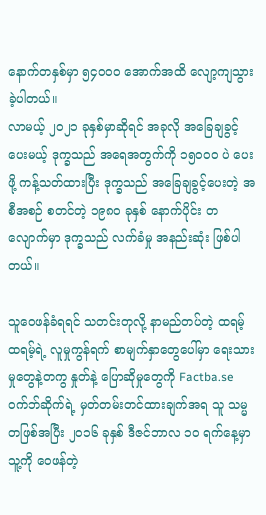နောက်တနှစ်မှာ ၅၄၀ဝ၀ အောက်အထိ လျော့ကျသွားခဲ့ပါတယ်။
လာမယ့် ၂၀၂၁ ခုနှစ်မှာဆိုရင် အခုလို အခြေချခွင့်ပေးမယ့် ဒုက္ခသည် အရေအတွက်ကို ၁၅၀ဝ၀ ပဲ ပေးဖို့ ကန့်သတ်ထားပြီး ဒုက္ခသည် အခြေချခွင့်ပေးတဲ့ အစီအစဉ် စတင်တဲ့ ၁၉၈၀ ခုနှစ် နောက်ပိုင်း တလျောက်မှာ ဒုက္ခသည် လက်ခံမှု အနည်းဆုံး ဖြစ်ပါတယ်။

သူဝေဖန်ခံရရင် သတင်းတုလို့ နာမည်တပ်တဲ့ ထရမ့်
ထရမ့်ရဲ့ လူမှုကွန်ရက် စာမျက်နှာတွေပေါ်မှာ ရေးသားမှုတွေနဲ့တကွ နှုတ်နဲ့ ပြောဆိုမှုတွေကို Factba.se ဝက်ဘ်ဆိုက်ရဲ့ မှတ်တမ်းတင်ထားချက်အရ သူ သမ္မတဖြစ်အပြီး ၂၀၁၆ ခုနှစ် ဒီဇင်ဘာလ ၁၀ ရက်နေ့မှာ သူ့ကို ဝေဖန်တဲ့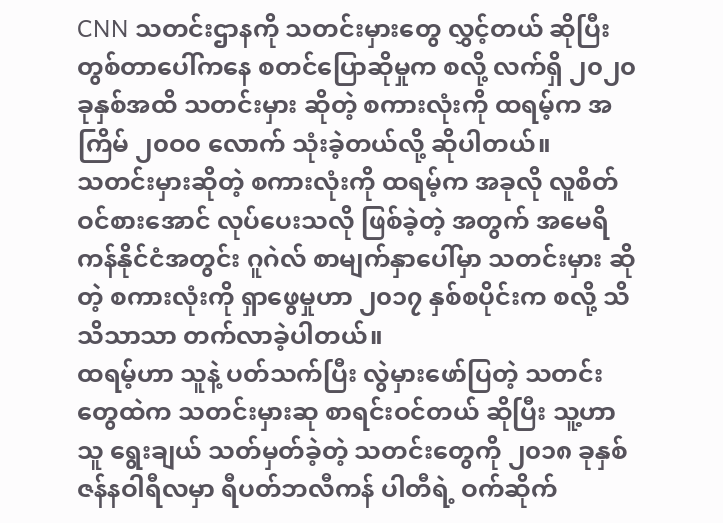CNN သတင်းဌာနကို သတင်းမှားတွေ လွှင့်တယ် ဆိုပြီး တွစ်တာပေါ်ကနေ စတင်ပြောဆိုမှုက စလို့ လက်ရှိ ၂၀၂၀ ခုနှစ်အထိ သတင်းမှား ဆိုတဲ့ စကားလုံးကို ထရမ့်က အကြိမ် ၂၀ဝ၀ လောက် သုံးခဲ့တယ်လို့ ဆိုပါတယ်။
သတင်းမှားဆိုတဲ့ စကားလုံးကို ထရမ့်က အခုလို လူစိတ်ဝင်စားအောင် လုပ်ပေးသလို ဖြစ်ခဲ့တဲ့ အတွက် အမေရိကန်နိုင်ငံအတွင်း ဂူဂဲလ် စာမျက်နှာပေါ်မှာ သတင်းမှား ဆိုတဲ့ စကားလုံးကို ရှာဖွေမှုဟာ ၂၀၁၇ နှစ်စပိုင်းက စလို့ သိသိသာသာ တက်လာခဲ့ပါတယ်။
ထရမ့်ဟာ သူနဲ့ ပတ်သက်ပြီး လွဲမှားဖော်ပြတဲ့ သတင်းတွေထဲက သတင်းမှားဆု စာရင်းဝင်တယ် ဆိုပြီး သူ့ဟာသူ ရွေးချယ် သတ်မှတ်ခဲ့တဲ့ သတင်းတွေကို ၂၀၁၈ ခုနှစ် ဇန်နဝါရီလမှာ ရီပတ်ဘလီကန် ပါတီရဲ့ ဝက်ဆိုက်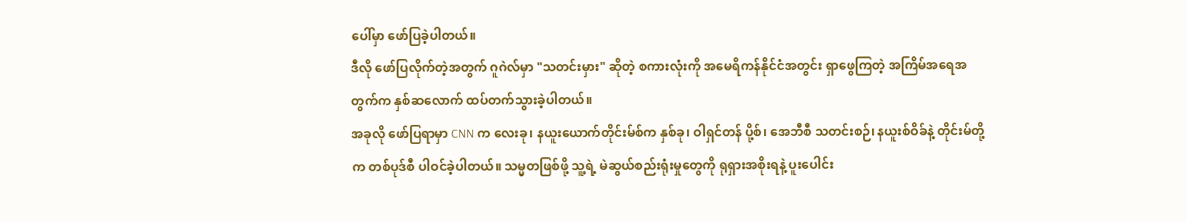ပေါ်မှာ ဖော်ပြခဲ့ပါတယ်။
ဒီလို ဖော်ပြလိုက်တဲ့အတွက် ဂူဂဲလ်မှာ "သတင်းမှား" ဆိုတဲ့ စကားလုံးကို အမေရိကန်နိုင်ငံအတွင်း ရှာဖွေကြတဲ့ အကြိမ်အရေအတွက်က နှစ်ဆလောက် ထပ်တက်သွားခဲ့ပါတယ်။
အခုလို ဖော်ပြရာမှာ CNN က လေးခု၊ နယူးယောက်တိုင်းမ်စ်က နှစ်ခု၊ ဝါရှင်တန် ပို့စ်၊ အေဘီစီ သတင်းစဉ်၊ နယူးစ်ဝိခ်နဲ့ တိုင်းမ်တို့က တစ်ပုဒ်စီ ပါဝင်ခဲ့ပါတယ်။ သမ္မတဖြစ်ဖို့ သူ့ရဲ့ မဲဆွယ်စည်းရုံးမှုတွေကို ရုရှားအစိုးရနဲ့ ပူးပေါင်း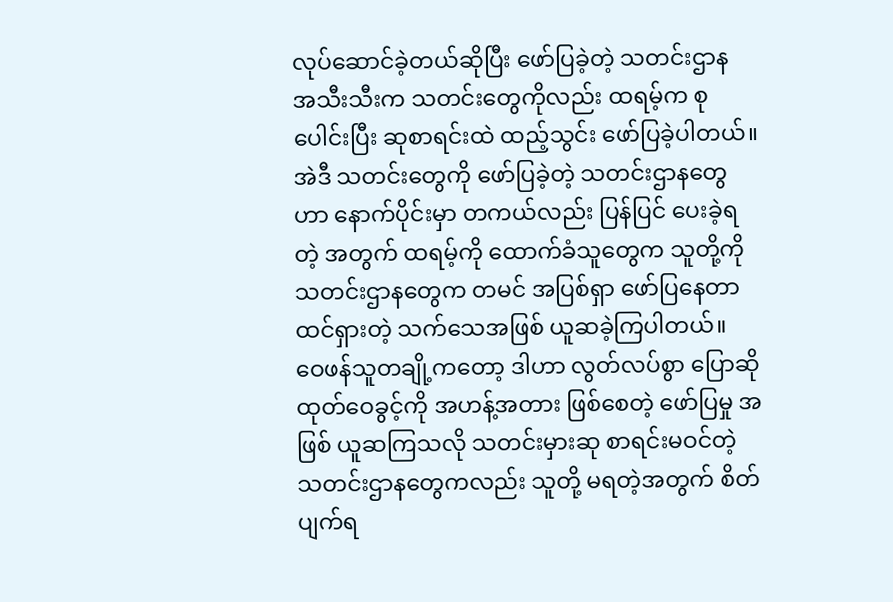လုပ်ဆောင်ခဲ့တယ်ဆိုပြီး ဖော်ပြခဲ့တဲ့ သတင်းဌာန အသီးသီးက သတင်းတွေကိုလည်း ထရမ့်က စုပေါင်းပြီး ဆုစာရင်းထဲ ထည့်သွင်း ဖော်ပြခဲ့ပါတယ်။
အဲဒီ သတင်းတွေကို ဖော်ပြခဲ့တဲ့ သတင်းဌာနတွေဟာ နောက်ပိုင်းမှာ တကယ်လည်း ပြန်ပြင် ပေးခဲ့ရတဲ့ အတွက် ထရမ့်ကို ထောက်ခံသူတွေက သူတို့ကို သတင်းဌာနတွေက တမင် အပြစ်ရှာ ဖော်ပြနေတာ ထင်ရှားတဲ့ သက်သေအဖြစ် ယူဆခဲ့ကြပါတယ်။
ဝေဖန်သူတချို့ကတော့ ဒါဟာ လွတ်လပ်စွာ ပြောဆို ထုတ်ဝေခွင့်ကို အဟန့်အတား ဖြစ်စေတဲ့ ဖော်ပြမှု အဖြစ် ယူဆကြသလို သတင်းမှားဆု စာရင်းမဝင်တဲ့ သတင်းဌာနတွေကလည်း သူတို့ မရတဲ့အတွက် စိတ်ပျက်ရ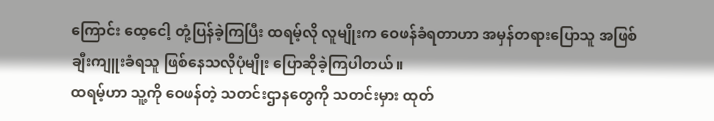ကြောင်း ထေ့ငေါ့ တုံ့ပြန်ခဲ့ကြပြီး ထရမ့်လို လူမျိုးက ဝေဖန်ခံရတာဟာ အမှန်တရားပြောသူ အဖြစ် ချီးကျူးခံရသူ ဖြစ်နေသလိုပုံမျိုး ပြောဆိုခဲ့ကြပါတယ်။
ထရမ့်ဟာ သူ့ကို ဝေဖန်တဲ့ သတင်းဌာနတွေကို သတင်းမှား ထုတ်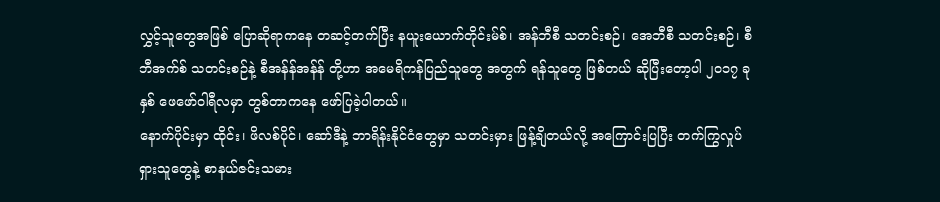လွှင့်သူတွေအဖြစ် ပြောဆိုရာကနေ တဆင့်တက်ပြီး နယူးယောက်တိုင်းမ်စ်၊ အန်ဘီစီ သတင်းစဉ်၊ အေဘီစီ သတင်းစဉ်၊ စီဘီအက်စ် သတင်းစဉ်နဲ့ စီအန်န်အန်န် တို့ဟာ အမေရိကန်ပြည်သူတွေ အတွက် ရန်သူတွေ ဖြစ်တယ် ဆိုပြီးတော့ပါ ၂၀၁၇ ခုနှစ် ဖေဖော်ဝါရီလမှာ တွစ်တာကနေ ဖော်ပြခဲ့ပါတယ်။
နောက်ပိုင်းမှာ ထိုင်း၊ ဖိလစ်ပိုင်၊ ဆော်ဒီနဲ့ ဘာရိန်းနိုင်ငံတွေမှာ သတင်းမှား ဖြန့်ချိတယ်လို့ အကြောင်းပြပြီး တက်ကြွလှုပ်ရှားသူတွေနဲ့ စာနယ်ဇင်းသမား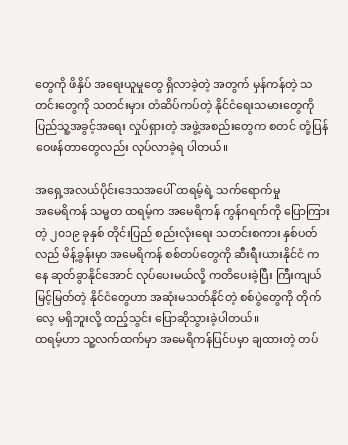တွေကို ဖိနှိပ် အရေးယူမှုတွေ ရှိလာခဲ့တဲ့ အတွက် မှန်ကန်တဲ့ သတင်းတွေကို သတင်းမှား တံဆိပ်ကပ်တဲ့ နိုင်ငံရေးသမားတွေကို ပြည်သူ့အခွင့်အရေး လှုပ်ရှားတဲ့ အဖွဲ့အစည်းတွေက စတင် တုံ့ပြန် ဝေဖန်တာတွေလည်း လုပ်လာခဲ့ရ ပါတယ်။

အရှေ့အလယ်ပိုင်းဒေသအပေါ် ထရမ့်ရဲ့ သက်ရောက်မှု
အမေရိကန် သမ္မတ ထရမ့်က အမေရိကန် ကွန်ဂရက်ကို ပြောကြားတဲ့ ၂၀၁၉ ခုနှစ် တိုင်းပြည် စည်းလုံးရေး သတင်းစကား နှစ်ပတ်လည် မိန့်ခွန်းမှာ အမေရိကန် စစ်တပ်တွေကို ဆီးရီးယားနိုင်ငံ ကနေ ဆုတ်ခွာနိုင်အောင် လုပ်ပေးမယ်လို့ ကတိပေးခဲ့ပြီး ကြီးကျယ်မြင့်မြတ်တဲ့ နိုင်ငံတွေဟာ အဆုံးမသတ်နိုင်တဲ့ စစ်ပွဲတွေကို တိုက်လေ့ မရှိဘူးလို့ ထည့်သွင်း ပြောဆိုသွားခဲ့ပါတယ်။
ထရမ့်ဟာ သူ့လက်ထက်မှာ အမေရိကန်ပြင်ပမှာ ချထားတဲ့ တပ်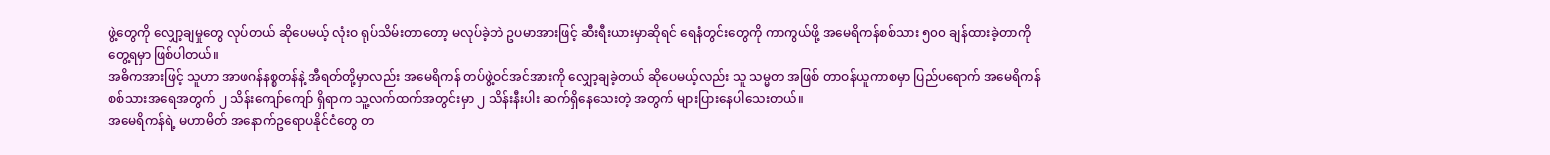ဖွဲ့တွေကို လျှော့ချမှုတွေ လုပ်တယ် ဆိုပေမယ့် လုံးဝ ရုပ်သိမ်းတာတော့ မလုပ်ခဲ့ဘဲ ဥပမာအားဖြင့် ဆီးရီးယားမှာဆိုရင် ရေနံတွင်းတွေကို ကာကွယ်ဖို့ အမေရိကန်စစ်သား ၅၀၀ ချန်ထားခဲ့တာကို တွေ့ရမှာ ဖြစ်ပါတယ်။
အဓိကအားဖြင့် သူဟာ အာဖဂန်နစ္စတန်နဲ့ အီရတ်တို့မှာလည်း အမေရိကန် တပ်ဖွဲ့ဝင်အင်အားကို လျှော့ချခဲ့တယ် ဆိုပေမယ့်လည်း သူ သမ္မတ အဖြစ် တာဝန်ယူကာစမှာ ပြည်ပရောက် အမေရိကန် စစ်သားအရေအတွက် ၂ သိန်းကျော်ကျော် ရှိရာက သူ့လက်ထက်အတွင်းမှာ ၂ သိန်းနီးပါး ဆက်ရှိနေသေးတဲ့ အတွက် များပြားနေပါသေးတယ်။
အမေရိကန်ရဲ့ မဟာမိတ် အနောက်ဥရောပနိုင်ငံတွေ တ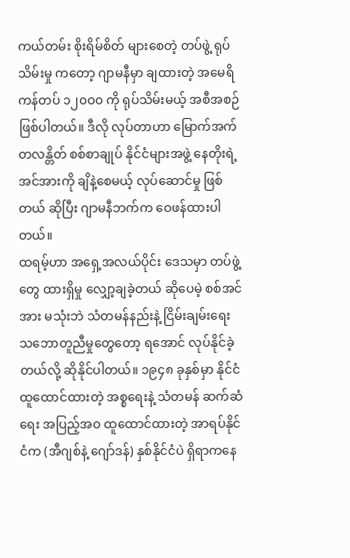ကယ်တမ်း စိုးရိမ်စိတ် များစေတဲ့ တပ်ဖွဲ့ ရုပ်သိမ်းမှု ကတော့ ဂျာမနီမှာ ချထားတဲ့ အမေရိကန်တပ် ၁၂၀ဝ၀ ကို ရုပ်သိမ်းမယ့် အစီအစဉ် ဖြစ်ပါတယ်။ ဒီလို လုပ်တာဟာ မြောက်အက်တလန္တိတ် စစ်စာချုပ် နိုင်ငံများအဖွဲ့ နေတိုးရဲ့ အင်အားကို ချိနဲ့စေမယ့် လုပ်ဆောင်မှု ဖြစ်တယ် ဆိုပြီး ဂျာမနီဘက်က ဝေဖန်ထားပါတယ်။
ထရမ့်ဟာ အရှေ့အလယ်ပိုင်း ဒေသမှာ တပ်ဖွဲ့တွေ ထားရှိမှု လျှော့ချခဲ့တယ် ဆိုပေမဲ့ စစ်အင်အား မသုံးဘဲ သံတမန်နည်းနဲ့ ငြိမ်းချမ်းရေး သဘောတူညီမှုတွေတော့ ရအောင် လုပ်နိုင်ခဲ့တယ်လို့ ဆိုနိုင်ပါတယ်။ ၁၉၄၈ ခုနှစ်မှာ နိုင်ငံထူထောင်ထားတဲ့ အစ္စရေးနဲ့ သံတမန် ဆက်ဆံရေး အပြည့်အဝ ထူထောင်ထားတဲ့ အာရပ်နိုင်ငံက (အီဂျစ်နဲ့ ဂျော်ဒန်) နှစ်နိုင်ငံပဲ ရှိရာကနေ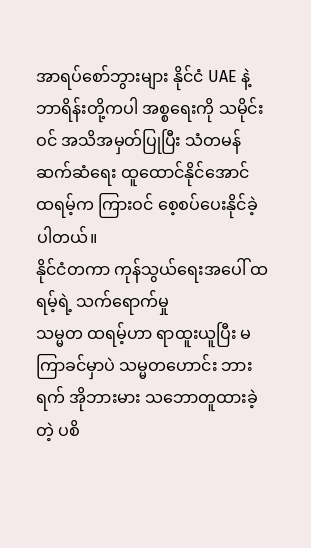အာရပ်စော်ဘွားများ နိုင်ငံ UAE နဲ့ ဘာရိန်းတို့ကပါ အစ္စရေးကို သမိုင်းဝင် အသိအမှတ်ပြုပြီး သံတမန်ဆက်ဆံရေး ထူထောင်နိုင်အောင် ထရမ့်က ကြားဝင် စေ့စပ်ပေးနိုင်ခဲ့ပါတယ်။
နိုင်ငံတကာ ကုန်သွယ်ရေးအပေါ် ထရမ့်ရဲ့ သက်ရောက်မှု
သမ္မတ ထရမ့်ဟာ ရာထူးယူပြီး မကြာခင်မှာပဲ သမ္မတဟောင်း ဘားရက် အိုဘားမား သဘောတူထားခဲ့တဲ့ ပစိ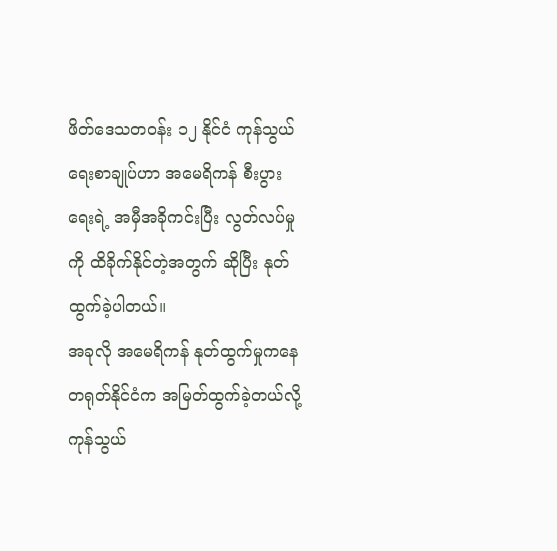ဖိတ်ဒေသတဝန်း ၁၂ နိုင်ငံ ကုန်သွယ်ရေးစာချုပ်ဟာ အမေရိကန် စီးပွားရေးရဲ့ အမှီအခိုကင်းပြီး လွတ်လပ်မှုကို ထိခိုက်နိုင်တဲ့အတွက် ဆိုပြီး နုတ်ထွက်ခဲ့ပါတယ်။
အခုလို အမေရိကန် နုတ်ထွက်မှုကနေ တရုတ်နိုင်ငံက အမြတ်ထွက်ခဲ့တယ်လို့ ကုန်သွယ်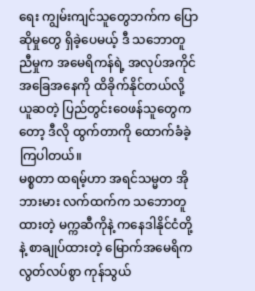ရေး ကျွမ်းကျင်သူတွေဘက်က ပြောဆိုမှုတွေ ရှိခဲ့ပေမယ့် ဒီ သဘောတူညီမှုက အမေရိကန်ရဲ့ အလုပ်အကိုင် အခြေအနေကို ထိခိုက်နိုင်တယ်လို့ ယူဆတဲ့ ပြည်တွင်းဝေဖန်သူတွေကတော့ ဒီလို ထွက်တာကို ထောက်ခံခဲ့ကြပါတယ်။
မစ္စတာ ထရမ့်ဟာ အရင်သမ္မတ အိုဘားမား လက်ထက်က သဘောတူထားတဲ့ မက္ကဆီကိုနဲ့ ကနေဒါနိုင်ငံတို့နဲ့ စာချုပ်ထားတဲ့ မြောက်အမေရိက လွတ်လပ်စွာ ကုန်သွယ်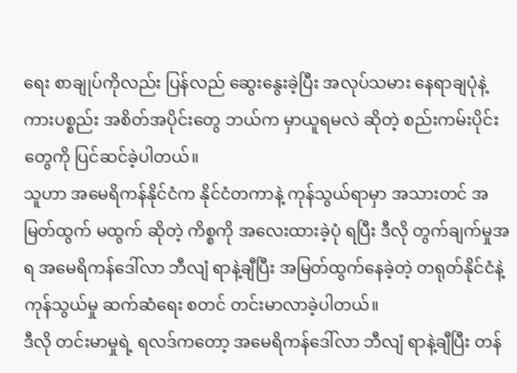ရေး စာချုပ်ကိုလည်း ပြန်လည် ဆွေးနွေးခဲ့ပြီး အလုပ်သမား နေရာချပုံနဲ့ ကားပစ္စည်း အစိတ်အပိုင်းတွေ ဘယ်က မှာယူရမလဲ ဆိုတဲ့ စည်းကမ်းပိုင်းတွေကို ပြင်ဆင်ခဲ့ပါတယ်။
သူဟာ အမေရိကန်နိုင်ငံက နိုင်ငံတကာနဲ့ ကုန်သွယ်ရာမှာ အသားတင် အမြတ်ထွက် မထွက် ဆိုတဲ့ ကိစ္စကို အလေးထားခဲ့ပုံ ရပြီး ဒီလို တွက်ချက်မှုအရ အမေရိကန်ဒေါ်လာ ဘီလျံ ရာနဲ့ချီပြီး အမြတ်ထွက်နေခဲ့တဲ့ တရုတ်နိုင်ငံနဲ့ ကုန်သွယ်မှု ဆက်ဆံရေး စတင် တင်းမာလာခဲ့ပါတယ်။
ဒီလို တင်းမာမှုရဲ့ ရလဒ်ကတော့ အမေရိကန်ဒေါ်လာ ဘီလျံ ရာနဲ့ချီပြီး တန်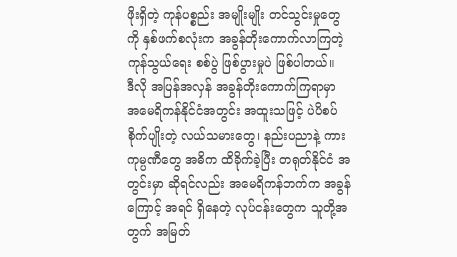ဖိုးရှိတဲ့ ကုန်ပစ္စည်း အမျိုးမျိုး တင်သွင်းမှုတွေကို နှစ်ဖက်စလုံးက အခွန်တိုးကောက်လာကြတဲ့ ကုန်သွယ်ရေး စစ်ပွဲ ဖြစ်ပွားမှုပဲ ဖြစ်ပါတယ်။
ဒီလို အပြန်အလှန် အခွန်တိုးကောက်ကြရာမှာ အမေရိကန်နိုင်ငံအတွင်း အထူးသဖြင့် ပဲပိစပ် စိုက်ပျိုးတဲ့ လယ်သမားတွေ၊ နည်းပညာနဲ့ ကားကုမ္ပဏီတွေ အဓိက ထိခိုက်ခဲ့ပြီး တရုတ်နိုင်ငံ အတွင်းမှာ ဆိုရင်လည်း အမေရိကန်ဘက်က အခွန်ကြောင့် အရင် ရှိနေတဲ့ လုပ်ငန်းတွေက သူတို့အတွက် အမြတ်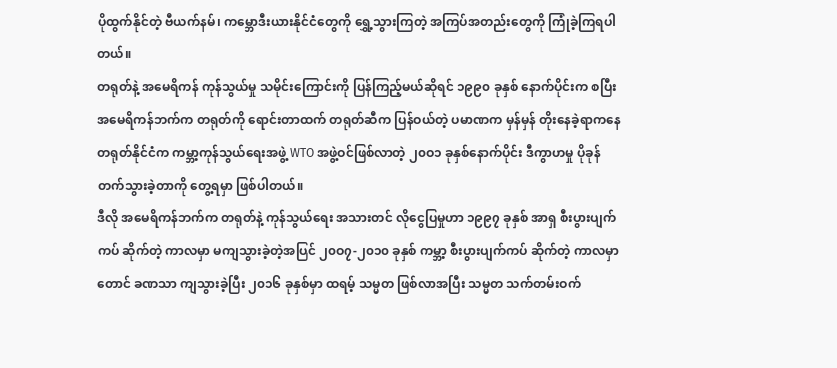ပိုထွက်နိုင်တဲ့ ဗီယက်နမ်၊ ကမ္ဘောဒီးယားနိုင်ငံတွေကို ရွှေ့သွားကြတဲ့ အကြပ်အတည်းတွေကို ကြုံခဲ့ကြရပါတယ်။
တရုတ်နဲ့ အမေရိကန် ကုန်သွယ်မှု သမိုင်းကြောင်းကို ပြန်ကြည့်မယ်ဆိုရင် ၁၉၉၀ ခုနှစ် နောက်ပိုင်းက စပြီး အမေရိကန်ဘက်က တရုတ်ကို ရောင်းတာထက် တရုတ်ဆီက ပြန်ဝယ်တဲ့ ပမာဏက မှန်မှန် တိုးနေခဲ့ရာကနေ တရုတ်နိုင်ငံက ကမ္ဘာ့ကုန်သွယ်ရေးအဖွဲ့ WTO အဖွဲ့ဝင်ဖြစ်လာတဲ့ ၂၀ဝ၁ ခုနှစ်နောက်ပိုင်း ဒီကွာဟမှု ပိုခုန်တက်သွားခဲ့တာကို တွေ့ရမှာ ဖြစ်ပါတယ်။
ဒီလို အမေရိကန်ဘက်က တရုတ်နဲ့ ကုန်သွယ်ရေး အသားတင် လိုငွေပြမှုဟာ ၁၉၉၇ ခုနှစ် အာရှ စီးပွားပျက်ကပ် ဆိုက်တဲ့ ကာလမှာ မကျသွားခဲ့တဲ့အပြင် ၂၀ဝ၇-၂၀၁၀ ခုနှစ် ကမ္ဘာ့ စီးပွားပျက်ကပ် ဆိုက်တဲ့ ကာလမှာတောင် ခဏသာ ကျသွားခဲ့ပြီး ၂၀၁၆ ခုနှစ်မှာ ထရမ့် သမ္မတ ဖြစ်လာအပြီး သမ္မတ သက်တမ်းဝက်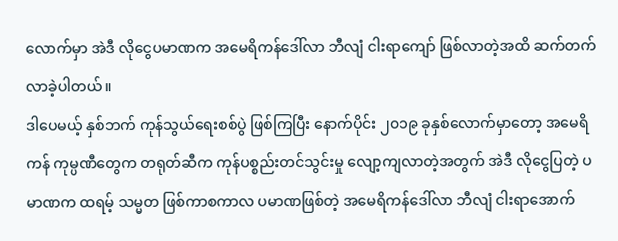လောက်မှာ အဲဒီ လိုငွေပမာဏက အမေရိကန်ဒေါ်လာ ဘီလျံ ငါးရာကျော် ဖြစ်လာတဲ့အထိ ဆက်တက်လာခဲ့ပါတယ်။
ဒါပေမယ့် နှစ်ဘက် ကုန်သွယ်ရေးစစ်ပွဲ ဖြစ်ကြပြီး နောက်ပိုင်း ၂၀၁၉ ခုနှစ်လောက်မှာတော့ အမေရိကန် ကုမ္ပဏီတွေက တရုတ်ဆီက ကုန်ပစ္စည်းတင်သွင်းမှု လျော့ကျလာတဲ့အတွက် အဲဒီ လိုငွေပြတဲ့ ပမာဏက ထရမ့် သမ္မတ ဖြစ်ကာစကာလ ပမာဏဖြစ်တဲ့ အမေရိကန်ဒေါ်လာ ဘီလျံ ငါးရာအောက်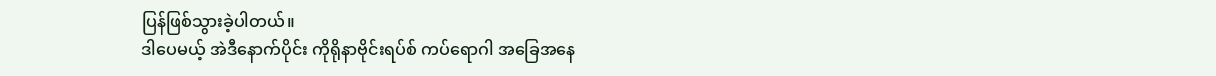ပြန်ဖြစ်သွားခဲ့ပါတယ်။
ဒါပေမယ့် အဲဒီနောက်ပိုင်း ကိုရိုနာဗိုင်းရပ်စ် ကပ်ရောဂါ အခြေအနေ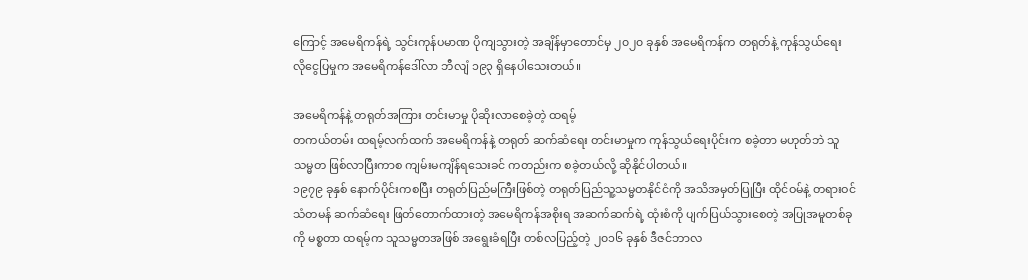ကြောင့် အမေရိကန်ရဲ့ သွင်းကုန်ပမာဏ ပိုကျသွားတဲ့ အချိန်မှာတောင်မှ ၂၀၂၀ ခုနှစ် အမေရိကန်က တရုတ်နဲ့ ကုန်သွယ်ရေး လိုငွေပြမှုက အမေရိကန်ဒေါ်လာ ဘီလျံ ၁၉၃ ရှိနေပါသေးတယ်။

အမေရိကန်နဲ့ တရုတ်အကြား တင်းမာမှု ပိုဆိုးလာစေခဲ့တဲ့ ထရမ့်
တကယ်တမ်း ထရမ့်လက်ထက် အမေရိကန်နဲ့ တရုတ် ဆက်ဆံရေး တင်းမာမှုက ကုန်သွယ်ရေးပိုင်းက စခဲ့တာ မဟုတ်ဘဲ သူ သမ္မတ ဖြစ်လာပြီးကာစ ကျမ်းမကျိန်ရသေးခင် ကတည်းက စခဲ့တယ်လို့ ဆိုနိုင်ပါတယ်။
၁၉၇၉ ခုနှစ် နောက်ပိုင်းကစပြီး တရုတ်ပြည်မကြီးဖြစ်တဲ့ တရုတ်ပြည်သူ့သမ္မတနိုင်ငံကို အသိအမှတ်ပြုပြီး ထိုင်ဝမ်နဲ့ တရားဝင်သံတမန် ဆက်ဆံရေး ဖြတ်တောက်ထားတဲ့ အမေရိကန်အစိုးရ အဆက်ဆက်ရဲ့ ထုံးစံကို ပျက်ပြယ်သွားစေတဲ့ အပြုအမူတစ်ခုကို မစ္စတာ ထရမ့်က သူသမ္မတအဖြစ် အရွေးခံရပြီး တစ်လပြည့်တဲ့ ၂၀၁၆ ခုနှစ် ဒီဇင်ဘာလ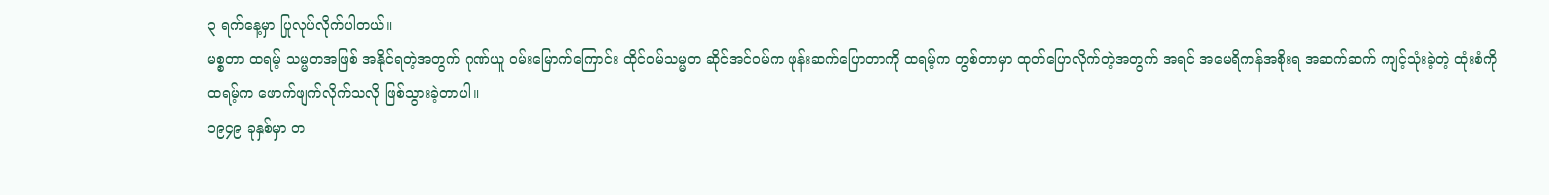၃ ရက်နေ့မှာ ပြုလုပ်လိုက်ပါတယ်။
မစ္စတာ ထရမ့် သမ္မတအဖြစ် အနိုင်ရတဲ့အတွက် ဂုဏ်ယူ ဝမ်းမြောက်ကြောင်း ထိုင်ဝမ်သမ္မတ ဆိုင်အင်ဝမ်က ဖုန်းဆက်ပြောတာကို ထရမ့်က တွစ်တာမှာ ထုတ်ပြောလိုက်တဲ့အတွက် အရင် အမေရိကန်အစိုးရ အဆက်ဆက် ကျင့်သုံးခဲ့တဲ့ ထုံးစံကို ထရမ့်က ဖောက်ဖျက်လိုက်သလို ဖြစ်သွားခဲ့တာပါ။
၁၉၄၉ ခုနှစ်မှာ တ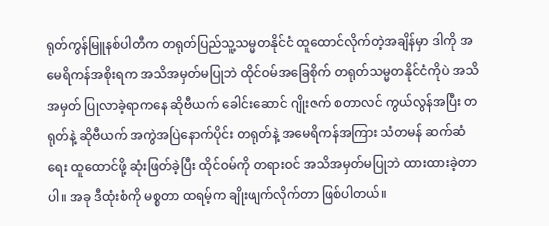ရုတ်ကွန်မြူနစ်ပါတီက တရုတ်ပြည်သူ့သမ္မတနိုင်ငံ ထူထောင်လိုက်တဲ့အချိန်မှာ ဒါကို အမေရိကန်အစိုးရက အသိအမှတ်မပြုဘဲ ထိုင်ဝမ်အခြေစိုက် တရုတ်သမ္မတနိုင်ငံကိုပဲ အသိအမှတ် ပြုလာခဲ့ရာကနေ ဆိုဗီယက် ခေါင်းဆောင် ဂျိုးဇက် စတာလင် ကွယ်လွန်အပြီး တရုတ်နဲ့ ဆိုဗီယက် အကွဲအပြဲနောက်ပိုင်း တရုတ်နဲ့ အမေရိကန်အကြား သံတမန် ဆက်ဆံရေး ထူထောင်ဖို့ ဆုံးဖြတ်ခဲ့ပြီး ထိုင်ဝမ်ကို တရားဝင် အသိအမှတ်မပြုဘဲ ထားထားခဲ့တာပါ။ အခု ဒီထုံးစံကို မစ္စတာ ထရမ့်က ချိုးဖျက်လိုက်တာ ဖြစ်ပါတယ်။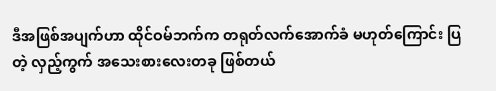ဒီအဖြစ်အပျက်ဟာ ထိုင်ဝမ်ဘက်က တရုတ်လက်အောက်ခံ မဟုတ်ကြောင်း ပြတဲ့ လှည့်ကွက် အသေးစားလေးတခု ဖြစ်တယ်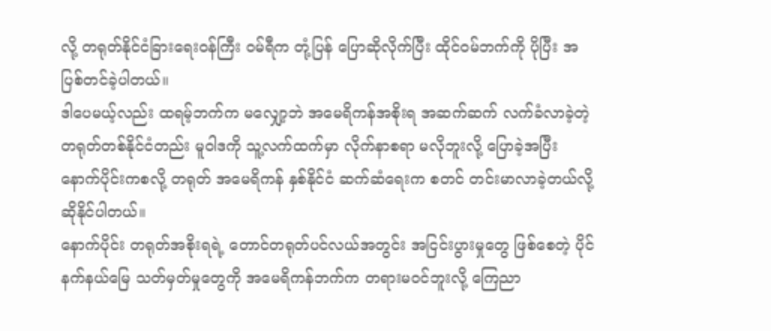လို့ တရုတ်နိုင်ငံခြားရေးဝန်ကြီး ဝမ်ရီက တုံ့ပြန် ပြောဆိုလိုက်ပြီး ထိုင်ဝမ်ဘက်ကို ပိုပြီး အပြစ်တင်ခဲ့ပါတယ်။
ဒါပေမယ့်လည်း ထရမ့်ဘက်က မလျှော့ဘဲ အမေရိကန်အစိုးရ အဆက်ဆက် လက်ခံလာခဲ့တဲ့ တရုတ်တစ်နိုင်ငံတည်း မူဝါဒကို သူ့လက်ထက်မှာ လိုက်နာစရာ မလိုဘူးလို့ ပြောခဲ့အပြီး နောက်ပိုင်းကစလို့ တရုတ် အမေရိကန် နှစ်နိုင်ငံ ဆက်ဆံရေးက စတင် တင်းမာလာခဲ့တယ်လို့ ဆိုနိုင်ပါတယ်။
နောက်ပိုင်း တရုတ်အစိုးရရဲ့ တောင်တရုတ်ပင်လယ်အတွင်း အငြင်းပွားမှုတွေ ဖြစ်စေတဲ့ ပိုင်နက်နယ်မြေ သတ်မှတ်မှုတွေကို အမေရိကန်ဘက်က တရားမဝင်ဘူးလို့ ကြေညာ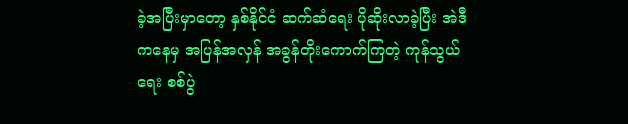ခဲ့အပြီးမှာတော့ နှစ်နိုင်ငံ ဆက်ဆံရေး ပိုဆိုးလာခဲ့ပြီး အဲဒီကနေမှ အပြန်အလှန် အခွန်တိုးကောက်ကြတဲ့ ကုန်သွယ်ရေး စစ်ပွဲ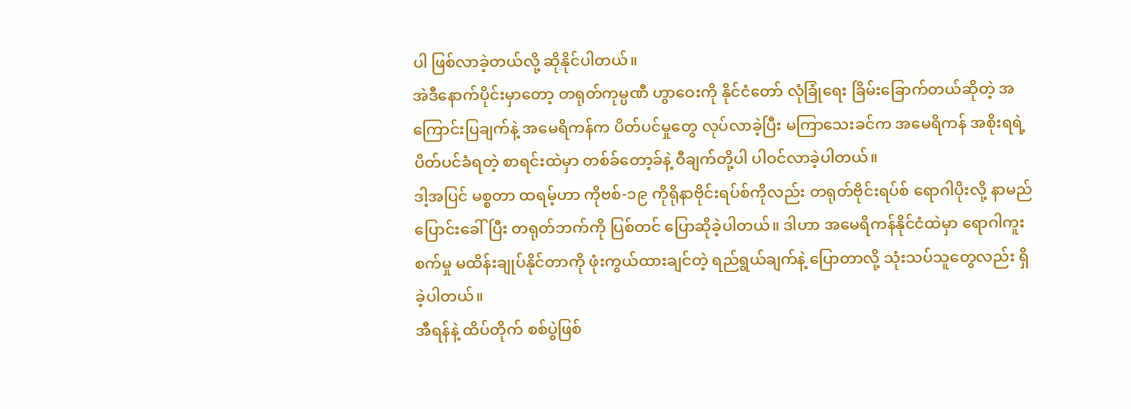ပါ ဖြစ်လာခဲ့တယ်လို့ ဆိုနိုင်ပါတယ်။
အဲဒီနောက်ပိုင်းမှာတော့ တရုတ်ကုမ္ပဏီ ဟွာဝေးကို နိုင်ငံတော် လုံခြုံရေး ခြိမ်းခြောက်တယ်ဆိုတဲ့ အကြောင်းပြချက်နဲ့ အမေရိကန်က ပိတ်ပင်မှုတွေ လုပ်လာခဲ့ပြီး မကြာသေးခင်က အမေရိကန် အစိုးရရဲ့ ပိတ်ပင်ခံရတဲ့ စာရင်းထဲမှာ တစ်ခ်တော့ခ်နဲ့ ဝီချက်တို့ပါ ပါဝင်လာခဲ့ပါတယ်။
ဒါ့အပြင် မစ္စတာ ထရမ့်ဟာ ကိုဗစ်-၁၉ ကိုရိုနာဗိုင်းရပ်စ်ကိုလည်း တရုတ်ဗိုင်းရပ်စ် ရောဂါပိုးလို့ နာမည်ပြောင်းခေါ်ပြီး တရုတ်ဘက်ကို ပြစ်တင် ပြောဆိုခဲ့ပါတယ်။ ဒါဟာ အမေရိကန်နိုင်ငံထဲမှာ ရောဂါကူးစက်မှု မထိန်းချုပ်နိုင်တာကို ဖုံးကွယ်ထားချင်တဲ့ ရည်ရွယ်ချက်နဲ့ ပြောတာလို့ သုံးသပ်သူတွေလည်း ရှိခဲ့ပါတယ်။
အီရန်နဲ့ ထိပ်တိုက် စစ်ပွဲဖြစ်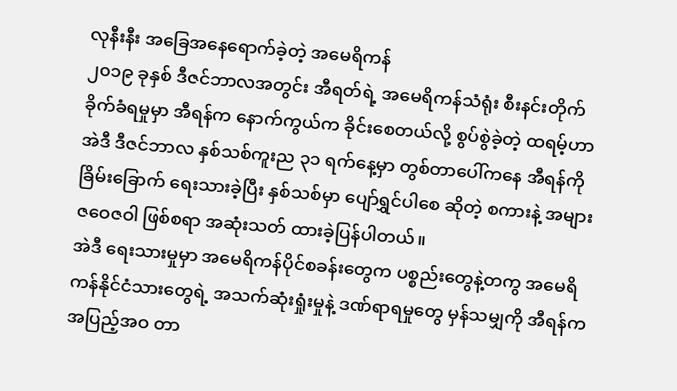လုနီးနီး အခြေအနေရောက်ခဲ့တဲ့ အမေရိကန်
၂၀၁၉ ခုနှစ် ဒီဇင်ဘာလအတွင်း အီရတ်ရဲ့ အမေရိကန်သံရုံး စီးနင်းတိုက်ခိုက်ခံရမှုမှာ အီရန်က နောက်ကွယ်က ခိုင်းစေတယ်လို့ စွပ်စွဲခဲ့တဲ့ ထရမ့်ဟာ အဲဒီ ဒီဇင်ဘာလ နှစ်သစ်ကူးည ၃၁ ရက်နေ့မှာ တွစ်တာပေါ်ကနေ အီရန်ကို ခြိမ်းခြောက် ရေးသားခဲ့ပြီး နှစ်သစ်မှာ ပျော်ရွှင်ပါစေ ဆိုတဲ့ စကားနဲ့ အများ ဇဝေဇဝါ ဖြစ်စရာ အဆုံးသတ် ထားခဲ့ပြန်ပါတယ်။
အဲဒီ ရေးသားမှုမှာ အမေရိကန်ပိုင်စခန်းတွေက ပစ္စည်းတွေနဲ့တကွ အမေရိကန်နိုင်ငံသားတွေရဲ့ အသက်ဆုံးရှုံးမှုနဲ့ ဒဏ်ရာရမှုတွေ မှန်သမျှကို အီရန်က အပြည့်အဝ တာ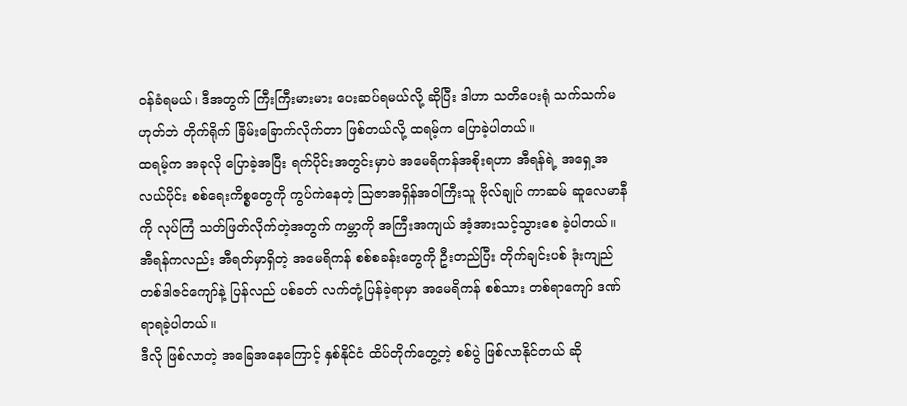ဝန်ခံရမယ်၊ ဒီအတွက် ကြီးကြီးမားမား ပေးဆပ်ရမယ်လို့ ဆိုပြီး ဒါဟာ သတိပေးရုံ သက်သက်မဟုတ်ဘဲ တိုက်ရိုက် ခြိမ်းခြောက်လိုက်တာ ဖြစ်တယ်လို့ ထရမ့်က ပြောခဲ့ပါတယ်။
ထရမ့်က အခုလို ပြောခဲ့အပြီး ရက်ပိုင်းအတွင်းမှာပဲ အမေရိကန်အစိုးရဟာ အီရန်ရဲ့ အရှေ့အလယ်ပိုင်း စစ်ရေးကိစ္စတွေကို ကွပ်ကဲနေတဲ့ သြဇာအရှိန်အဝါကြီးသူ ဗိုလ်ချုပ် ကာဆမ် ဆူလေမာနီကို လုပ်ကြံ သတ်ဖြတ်လိုက်တဲ့အတွက် ကမ္ဘာကို အကြီးအကျယ် အံ့အားသင့်သွားစေ ခဲ့ပါတယ်။
အီရန်ကလည်း အီရတ်မှာရှိတဲ့ အမေရိကန် စစ်စခန်းတွေကို ဦးတည်ပြီး တိုက်ချင်းပစ် ဒုံးကျည် တစ်ဒါဇင်ကျော်နဲ့ ပြန်လည် ပစ်ခတ် လက်တုံ့ပြန်ခဲ့ရာမှာ အမေရိကန် စစ်သား တစ်ရာကျော် ဒဏ်ရာရခဲ့ပါတယ်။
ဒီလို ဖြစ်လာတဲ့ အခြေအနေကြောင့် နှစ်နိုင်ငံ ထိပ်တိုက်တွေ့တဲ့ စစ်ပွဲ ဖြစ်လာနိုင်တယ် ဆို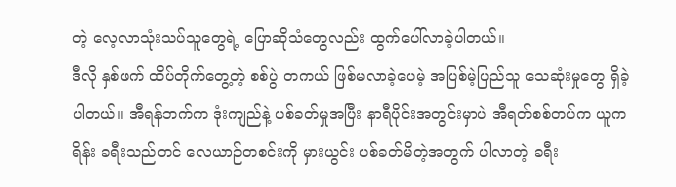တဲ့ လေ့လာသုံးသပ်သူတွေရဲ့ ပြောဆိုသံတွေလည်း ထွက်ပေါ်လာခဲ့ပါတယ်။
ဒီလို နှစ်ဖက် ထိပ်တိုက်တွေ့တဲ့ စစ်ပွဲ တကယ် ဖြစ်မလာခဲ့ပေမဲ့ အပြစ်မဲ့ပြည်သူ သေဆုံးမှုတွေ ရှိခဲ့ပါတယ်။ အီရန်ဘက်က ဒုံးကျည်နဲ့ ပစ်ခတ်မှုအပြီး နာရီပိုင်းအတွင်းမှာပဲ အီရတ်စစ်တပ်က ယူကရိန်း ခရီးသည်တင် လေယာဉ်တစင်းကို မှားယွင်း ပစ်ခတ်မိတဲ့အတွက် ပါလာတဲ့ ခရီး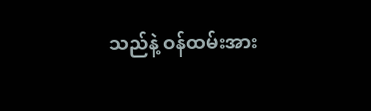သည်နဲ့ ဝန်ထမ်းအား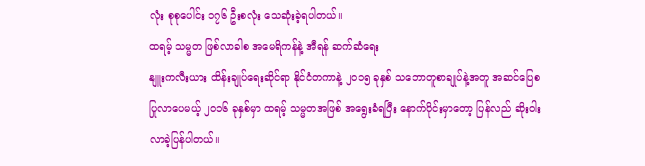လုံး စုစုပေါင်း ၁၇၆ ဦးစလုံး သေဆုံးခဲ့ရပါတယ်။
ထရမ့် သမ္မတ ဖြစ်လာခါစ အမေရိကန်နဲ့ အီရန် ဆက်ဆံရေး
နျူးကလီးယား ထိန်းချုပ်ရေးဆိုင်ရာ နိုင်ငံတကာနဲ့ ၂၀၁၅ ခုနှစ် သဘောတူစာချုပ်နဲ့အတူ အဆင်ပြေစ ပြုလာပေမယ့် ၂၀၁၆ ခုနှစ်မှာ ထရမ့် သမ္မတအဖြစ် အရွေးခံရပြီး နောက်ပိုင်းမှာတော့ ပြန်လည် ဆိုးဝါးလာခဲ့ပြန်ပါတယ်။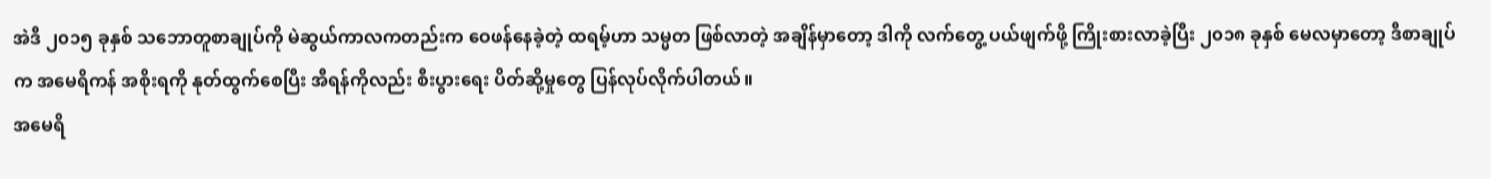အဲဒီ ၂၀၁၅ ခုနှစ် သဘောတူစာချုပ်ကို မဲဆွယ်ကာလကတည်းက ဝေဖန်နေခဲ့တဲ့ ထရမ့်ဟာ သမ္မတ ဖြစ်လာတဲ့ အချိန်မှာတော့ ဒါကို လက်တွေ့ ပယ်ဖျက်ဖို့ ကြိုးစားလာခဲ့ပြီး ၂၀၁၈ ခုနှစ် မေလမှာတော့ ဒီစာချုပ်က အမေရိကန် အစိုးရကို နုတ်ထွက်စေပြီး အီရန်ကိုလည်း စီးပွားရေး ပိတ်ဆို့မှုတွေ ပြန်လုပ်လိုက်ပါတယ်။
အမေရိ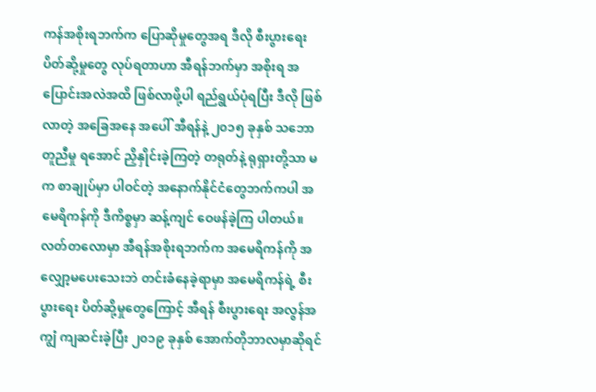ကန်အစိုးရဘက်က ပြောဆိုမှုတွေအရ ဒီလို စီးပွားရေး ပိတ်ဆို့မှုတွေ လုပ်ရတာဟာ အီရန်ဘက်မှာ အစိုးရ အပြောင်းအလဲအထိ ဖြစ်လာဖို့ပါ ရည်ရွယ်ပုံရပြီး ဒီလို ဖြစ်လာတဲ့ အခြေအနေ အပေါ် အီရန်နဲ့ ၂၀၁၅ ခုနှစ် သဘောတူညီမှု ရအောင် ညှိနှိုင်းခဲ့ကြတဲ့ တရုတ်နဲ့ ရုရှားတို့သာ မက စာချုပ်မှာ ပါဝင်တဲ့ အနောက်နိုင်ငံတွေဘက်ကပါ အမေရိကန်ကို ဒီကိစ္စမှာ ဆန့်ကျင် ဝေဖန်ခဲ့ကြ ပါတယ်။
လတ်တလောမှာ အီရန်အစိုးရဘက်က အမေရိကန်ကို အလျှော့မပေးသေးဘဲ တင်းခံနေခဲ့ရာမှာ အမေရိကန်ရဲ့ စီးပွားရေး ပိတ်ဆို့မှုတွေကြောင့် အီရန် စီးပွားရေး အလွန်အကျွံ ကျဆင်းခဲ့ပြီး ၂၀၁၉ ခုနှစ် အောက်တိုဘာလမှာဆိုရင်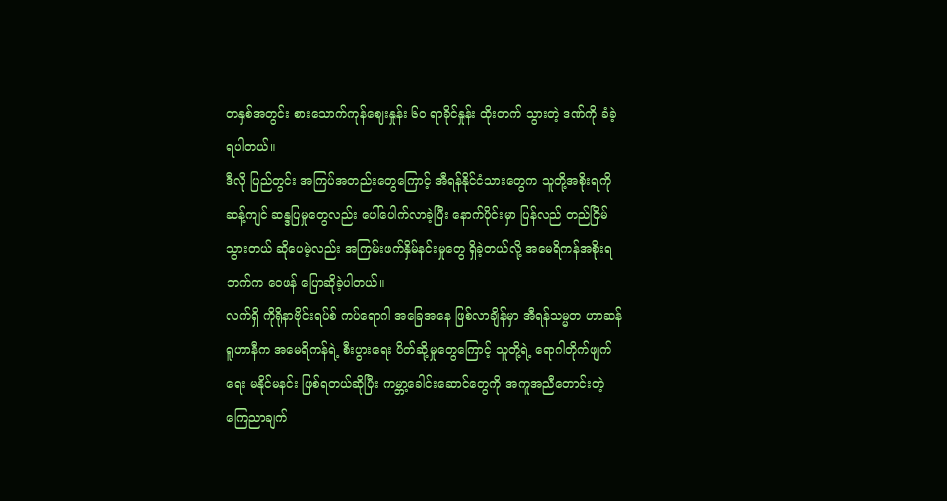တနှစ်အတွင်း စားသောက်ကုန်ဈေးနှုန်း ၆၀ ရာခိုင်နှုန်း ထိုးတက် သွားတဲ့ ဒဏ်ကို ခံခဲ့ရပါတယ်။
ဒီလို ပြည်တွင်း အကြပ်အတည်းတွေကြောင့် အီရန်နိုင်ငံသားတွေက သူတို့အစိုးရကို ဆန့်ကျင် ဆန္ဒပြမှုတွေလည်း ပေါ်ပေါက်လာခဲ့ပြီး နောက်ပိုင်းမှာ ပြန်လည် တည်ငြိမ်သွားတယ် ဆိုပေမဲ့လည်း အကြမ်းဖက်နှိမ်နင်းမှုတွေ ရှိခဲ့တယ်လို့ အမေရိကန်အစိုးရဘက်က ဝေဖန် ပြောဆိုခဲ့ပါတယ်။
လက်ရှိ ကိုရိုနာဗိုင်းရပ်စ် ကပ်ရောဂါ အခြေအနေ ဖြစ်လာချိန်မှာ အီရန်သမ္မတ ဟာဆန် ရူဟာနီက အမေရိကန်ရဲ့ စီးပွားရေး ပိတ်ဆို့မှုတွေကြောင့် သူတို့ရဲ့ ရောဂါတိုက်ဖျက်ရေး မနိုင်မနင်း ဖြစ်ရတယ်ဆိုပြီး ကမ္ဘာ့ခေါင်းဆောင်တွေကို အကူအညီတောင်းတဲ့ ကြေညာချက်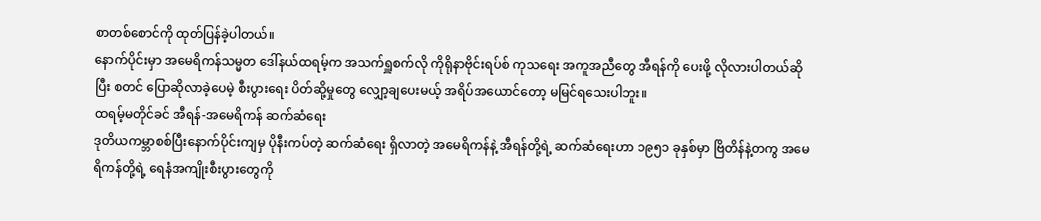စာတစ်စောင်ကို ထုတ်ပြန်ခဲ့ပါတယ်။
နောက်ပိုင်းမှာ အမေရိကန်သမ္မတ ဒေါ်နယ်ထရမ့်က အသက်ရှူစက်လို ကိုရိုနာဗိုင်းရပ်စ် ကုသရေး အကူအညီတွေ အီရန်ကို ပေးဖို့ လိုလားပါတယ်ဆိုပြီး စတင် ပြောဆိုလာခဲ့ပေမဲ့ စီးပွားရေး ပိတ်ဆို့မှုတွေ လျှော့ချပေးမယ့် အရိပ်အယောင်တော့ မမြင်ရသေးပါဘူး။
ထရမ့်မတိုင်ခင် အီရန်-အမေရိကန် ဆက်ဆံရေး
ဒုတိယကမ္ဘာစစ်ပြီးနောက်ပိုင်းကျမှ ပိုနီးကပ်တဲ့ ဆက်ဆံရေး ရှိလာတဲ့ အမေရိကန်နဲ့ အီရန်တို့ရဲ့ ဆက်ဆံရေးဟာ ၁၉၅၁ ခုနှစ်မှာ ဗြိတိန်နဲ့တကွ အမေရိကန်တို့ရဲ့ ရေနံအကျိုးစီးပွားတွေကို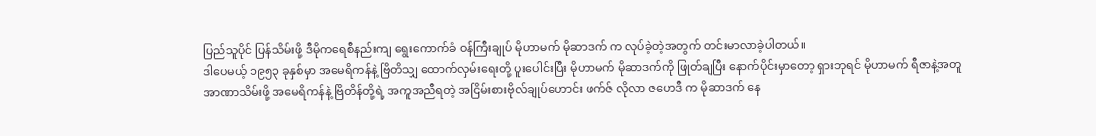ပြည်သူပိုင် ပြန်သိမ်းဖို့ ဒီမိုကရေစီနည်းကျ ရွေးကောက်ခံ ဝန်ကြီးချုပ် မိုဟာမက် မိုဆာဒက် က လုပ်ခဲ့တဲ့အတွက် တင်းမာလာခဲ့ပါတယ်။
ဒါပေမယ့် ၁၉၅၃ ခုနှစ်မှာ အမေရိကန်နဲ့ ဗြိတိသျှ ထောက်လှမ်းရေးတို့ ပူးပေါင်းပြီး မိုဟာမက် မိုဆာဒက်ကို ဖြုတ်ချပြီး နောက်ပိုင်းမှာတော့ ရှားဘုရင် မိုဟာမက် ရီဇာနဲ့အတူ အာဏာသိမ်းဖို့ အမေရိကန်နဲ့ ဗြိတိန်တို့ရဲ့ အကူအညီရတဲ့ အငြိမ်းစားဗိုလ်ချုပ်ဟောင်း ဖက်ဇ် လိုလာ ဇဟေဒီ က မိုဆာဒက် နေ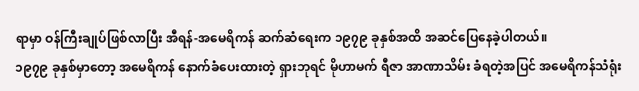ရာမှာ ဝန်ကြီးချုပ်ဖြစ်လာပြီး အီရန်-အမေရိကန် ဆက်ဆံရေးက ၁၉၇၉ ခုနှစ်အထိ အဆင်ပြေနေခဲ့ပါတယ်။
၁၉၇၉ ခုနှစ်မှာတော့ အမေရိကန် နောက်ခံပေးထားတဲ့ ရှားဘုရင် မိုဟာမက် ရီဇာ အာဏာသိမ်း ခံရတဲ့အပြင် အမေရိကန်သံရုံး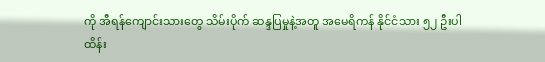ကို အီရန်ကျောင်းသားတွေ သိမ်းပိုက် ဆန္ဒပြမှုနဲ့အတူ အမေရိကန် နိုင်ငံသား ၅၂ ဦးပါ ထိန်း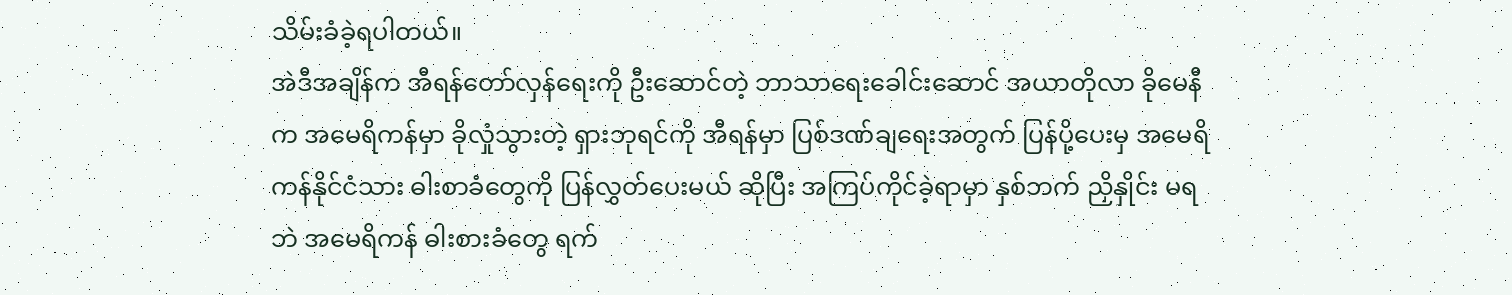သိမ်းခံခဲ့ရပါတယ်။
အဲဒီအချိန်က အီရန်တော်လှန်ရေးကို ဦးဆောင်တဲ့ ဘာသာရေးခေါင်းဆောင် အယာတိုလာ ခိုမေနီက အမေရိကန်မှာ ခိုလှုံသွားတဲ့ ရှားဘုရင်ကို အီရန်မှာ ပြစ်ဒဏ်ချရေးအတွက် ပြန်ပို့ပေးမှ အမေရိကန်နိုင်ငံသား ဓါးစာခံတွေကို ပြန်လွှတ်ပေးမယ် ဆိုပြီး အကြပ်ကိုင်ခဲ့ရာမှာ နှစ်ဘက် ညှိနှိုင်း မရဘဲ အမေရိကန် ဓါးစားခံတွေ ရက်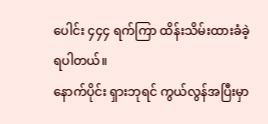ပေါင်း ၄၄၄ ရက်ကြာ ထိန်းသိမ်းထားခံခဲ့ရပါတယ်။
နောက်ပိုင်း ရှားဘုရင် ကွယ်လွန်အပြီးမှာ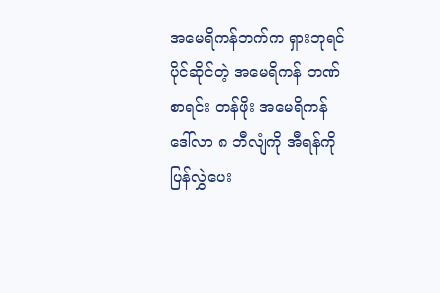အမေရိကန်ဘက်က ရှားဘုရင်ပိုင်ဆိုင်တဲ့ အမေရိကန် ဘဏ်စာရင်း တန်ဖိုး အမေရိကန်ဒေါ်လာ ၈ ဘီလျံကို အီရန်ကို ပြန်လွှဲပေး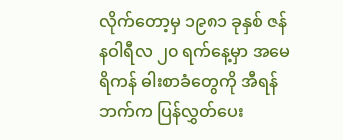လိုက်တော့မှ ၁၉၈၁ ခုနှစ် ဇန်နဝါရီလ ၂၀ ရက်နေ့မှာ အမေရိကန် ဓါးစာခံတွေကို အီရန်ဘက်က ပြန်လွှတ်ပေး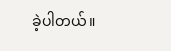ခဲ့ပါတယ်။